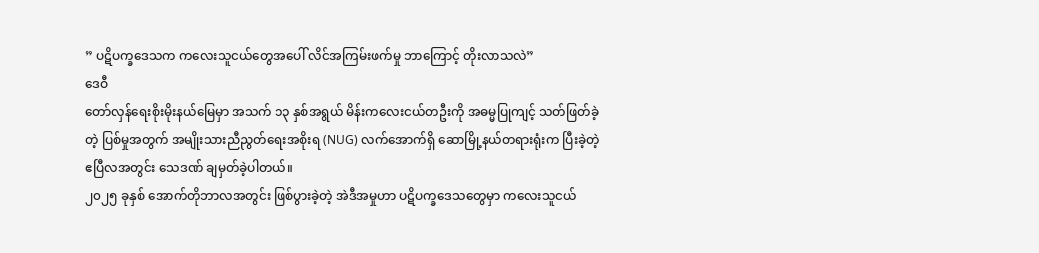” ပဋိပက္ခဒေသက ကလေးသူငယ်တွေအပေါ် လိင်အကြမ်းဖက်မှု ဘာကြောင့် တိုးလာသလဲ”
ဒေဝီ
တော်လှန်ရေးစိုးမိုးနယ်မြေမှာ အသက် ၁၃ နှစ်အရွယ် မိန်းကလေးငယ်တဦးကို အဓမ္မပြုကျင့် သတ်ဖြတ်ခဲ့တဲ့ ပြစ်မှုအတွက် အမျိုးသားညီညွတ်ရေးအစိုးရ (NUG) လက်အောက်ရှိ ဆောမြို့နယ်တရားရုံးက ပြီးခဲ့တဲ့ ဧပြီလအတွင်း သေဒဏ် ချမှတ်ခဲ့ပါတယ်။
၂၀၂၅ ခုနှစ် အောက်တိုဘာလအတွင်း ဖြစ်ပွားခဲ့တဲ့ အဲဒီအမှုဟာ ပဋိပက္ခဒေသတွေမှာ ကလေးသူငယ်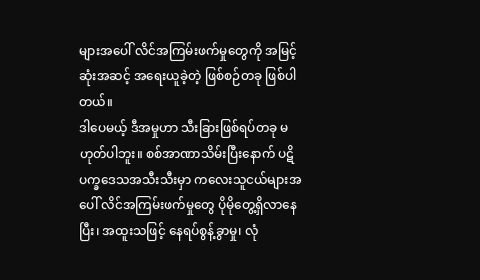များအပေါ် လိင်အကြမ်းဖက်မှုတွေကို အမြင့်ဆုံးအဆင့် အရေးယူခဲ့တဲ့ ဖြစ်စဉ်တခု ဖြစ်ပါတယ်။
ဒါပေမယ့် ဒီအမှုဟာ သီးခြားဖြစ်ရပ်တခု မဟုတ်ပါဘူး။ စစ်အာဏာသိမ်းပြီးနောက် ပဋိပက္ခဒေသအသီးသီးမှာ ကလေးသူငယ်များအပေါ် လိင်အကြမ်းဖက်မှုတွေ ပိုမိုတွေ့ရှိလာနေပြီး၊ အထူးသဖြင့် နေရပ်စွန့်ခွာမှု၊ လုံ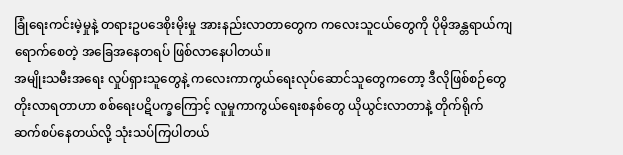ခြုံရေးကင်းမဲ့မှုနဲ့ တရားဥပဒေစိုးမိုးမှု အားနည်းလာတာတွေက ကလေးသူငယ်တွေကို ပိုမိုအန္တရာယ်ကျရောက်စေတဲ့ အခြေအနေတရပ် ဖြစ်လာနေပါတယ်။
အမျိုးသမီးအရေး လှုပ်ရှားသူတွေနဲ့ ကလေးကာကွယ်ရေးလုပ်ဆောင်သူတွေကတော့ ဒီလိုဖြစ်စဉ်တွေ တိုးလာရတာဟာ စစ်ရေးပဋိပက္ခကြောင့် လူမှုကာကွယ်ရေးစနစ်တွေ ယိုယွင်းလာတာနဲ့ တိုက်ရိုက် ဆက်စပ်နေတယ်လို့ သုံးသပ်ကြပါတယ်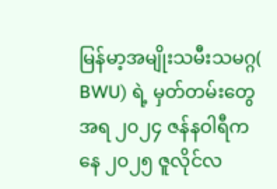မြန်မာ့အမျိုးသမီးသမဂ္ဂ( BWU) ရဲ့ မှတ်တမ်းတွေအရ ၂၀၂၄ ဇန်နဝါရီကနေ ၂၀၂၅ ဇူလိုင်လ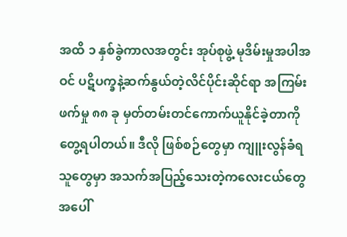အထိ ၁ နှစ်ခွဲကာလအတွင်း အုပ်စုဖွဲ့ မုဒိမ်းမှုအပါအဝင် ပဋိပက္ခနဲ့ဆက်နွယ်တဲ့လိင်ပိုင်းဆိုင်ရာ အကြမ်းဖက်မှု ၈၈ ခု မှတ်တမ်းတင်ကောက်ယူနိုင်ခဲ့တာကို တွေ့ရပါတယ်။ ဒီလို ဖြစ်စဉ်တွေမှာ ကျူးလွန်ခံရသူတွေမှာ အသက်အပြည့်သေးတဲ့ကလေးငယ်တွေအပေါ်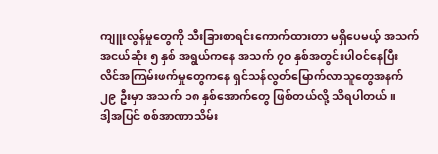ကျူးလွန်မှုတွေကို သီးခြားစာရင်းကောက်ထားတာ မရှိပေမယ့် အသက်အငယ်ဆုံး ၅ နှစ် အရွယ်ကနေ အသက် ၇၀ နှစ်အတွင်းပါဝင်နေပြီး လိင်အကြမ်းဖက်မှုတွေကနေ ရှင်သန်လွတ်မြောက်လာသူတွေအနက် ၂၉ ဦးမှာ အသက် ၁၈ နှစ်အောက်တွေ ဖြစ်တယ်လို့ သိရပါတယ်။
ဒါ့အပြင် စစ်အာဏာသိမ်း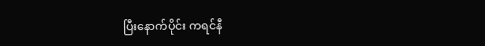ပြီးနောက်ပိုင်း ကရင်နီ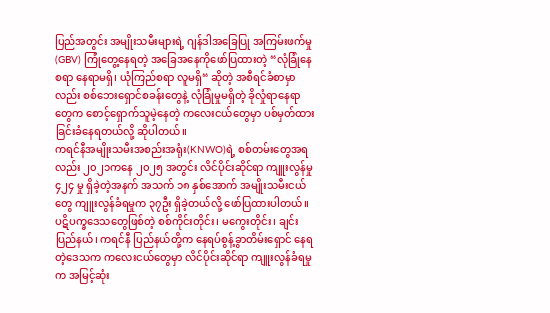ပြည်အတွင်း အမျိုးသမီးများရဲ့ ဂျန်ဒါအခြေပြု အကြမ်းဖက်မှု (GBV) ကြုံတွေ့နေရတဲ့ အခြေအနေကိုဖော်ပြထားတဲ့ “လုံခြုံနေစရာ နေရာမရှိ၊ ယုံကြည်စရာ လူမရှိ“ ဆိုတဲ့ အစီရင်ခံစာမှာလည်း စစ်ဘေးရှောင်စခန်းတွေနဲ့ လုံခြုံမှုမရှိတဲ့ ခိုလှုံရာနေရာတွေက စောင့်ရှောက်သူမဲ့နေတဲ့ ကလေးငယ်တွေမှာ ပစ်မှတ်ထားခြင်းခံနေရတယ်လို့ ဆိုပါတယ်။
ကရင်နီအမျိုးသမီးအစည်းအရုံး(KNWO)ရဲ့ စစ်တမ်းတွေအရလည်း ၂၀၂၁ကနေ ၂၀၂၅ အတွင်း လိင်ပိုင်းဆိုင်ရာ ကျူးလွန်မှု ၄၂၄ မှု ရှိခဲ့တဲ့အနက် အသက် ၁၈ နှစ်အောက် အမျိုးသမီးငယ်တွေ ကျူးလွန်ခံရမှုက ၃၇ဦး ရှိခဲ့တယ်လို့ ဖော်ပြထားပါတယ်။
ပဋိပက္ခဒေသတွေဖြစ်တဲ့ စစ်ကိုင်းတိုင်း၊ မကွေးတိုင်း၊ ချင်းပြည်နယ်၊ ကရင်နီ ပြည်နယ်တို့က နေရပ်စွန့်ခွာတိမ်းရှောင် နေရတဲ့ဒေသက ကလေးငယ်တွေမှာ လိင်ပိုင်းဆိုင်ရာ ကျူးလွန်ခံရမှုက အမြင့်ဆုံး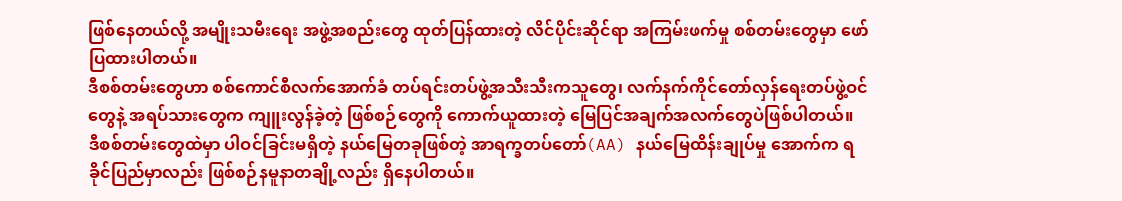ဖြစ်နေတယ်လို့ အမျိုးသမီးရေး အဖွဲ့အစည်းတွေ ထုတ်ပြန်ထားတဲ့ လိင်ပိုင်းဆိုင်ရာ အကြမ်းဖက်မှု စစ်တမ်းတွေမှာ ဖော်ပြထားပါတယ်။
ဒီစစ်တမ်းတွေဟာ စစ်ကောင်စီလက်အောက်ခံ တပ်ရင်းတပ်ဖွဲ့အသီးသီးကသူတွေ၊ လက်နက်ကိုင်တော်လှန်ရေးတပ်ဖွဲ့ဝင်တွေနဲ့ အရပ်သားတွေက ကျူးလွန်ခဲ့တဲ့ ဖြစ်စဉ်တွေကို ကောက်ယူထားတဲ့ မြေပြင်အချက်အလက်တွေပဲဖြစ်ပါတယ်။
ဒီစစ်တမ်းတွေထဲမှာ ပါဝင်ခြင်းမရှိတဲ့ နယ်မြေတခုဖြစ်တဲ့ အာရက္ခတပ်တော်(AA) နယ်မြေထိန်းချုပ်မှု အောက်က ရခိုင်ပြည်မှာလည်း ဖြစ်စဉ်နမူနာတချို့လည်း ရှိနေပါတယ်။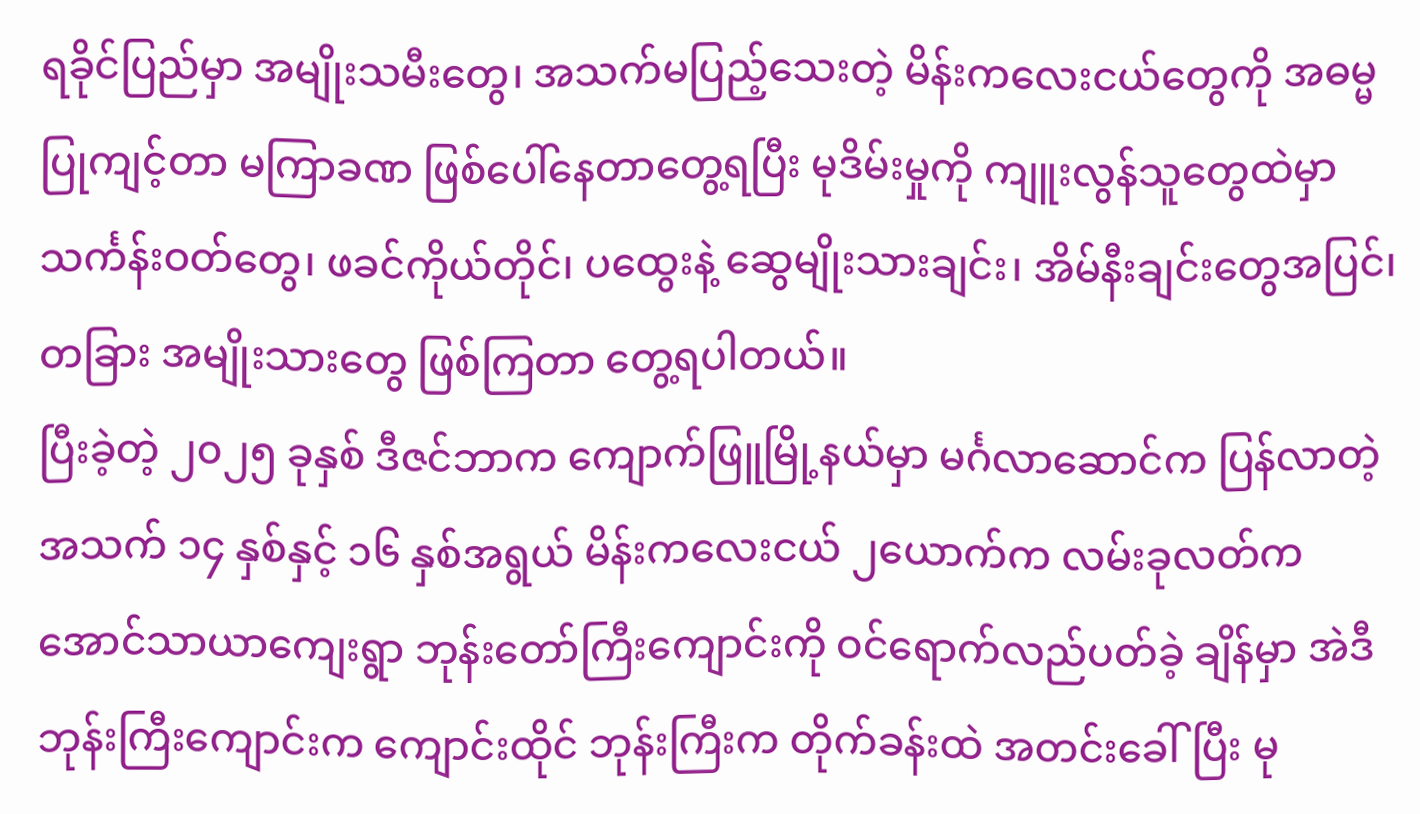ရခိုင်ပြည်မှာ အမျိုးသမီးတွေ၊ အသက်မပြည့်သေးတဲ့ မိန်းကလေးငယ်တွေကို အဓမ္မပြုကျင့်တာ မကြာခဏ ဖြစ်ပေါ်နေတာတွေ့ရပြီး မုဒိမ်းမှုကို ကျူးလွန်သူတွေထဲမှာ သင်္ကန်းဝတ်တွေ၊ ဖခင်ကိုယ်တိုင်၊ ပထွေးနဲ့ ဆွေမျိုးသားချင်း၊ အိမ်နီးချင်းတွေအပြင်၊ တခြား အမျိုးသားတွေ ဖြစ်ကြတာ တွေ့ရပါတယ်။
ပြီးခဲ့တဲ့ ၂၀၂၅ ခုနှစ် ဒီဇင်ဘာက ကျောက်ဖြူမြို့နယ်မှာ မင်္ဂလာဆောင်က ပြန်လာတဲ့ အသက် ၁၄ နှစ်နှင့် ၁၆ နှစ်အရွယ် မိန်းကလေးငယ် ၂ယောက်က လမ်းခုလတ်က အောင်သာယာကျေးရွာ ဘုန်းတော်ကြီးကျောင်းကို ဝင်ရောက်လည်ပတ်ခဲ့ ချိန်မှာ အဲဒီဘုန်းကြီးကျောင်းက ကျောင်းထိုင် ဘုန်းကြီးက တိုက်ခန်းထဲ အတင်းခေါ်ပြီး မု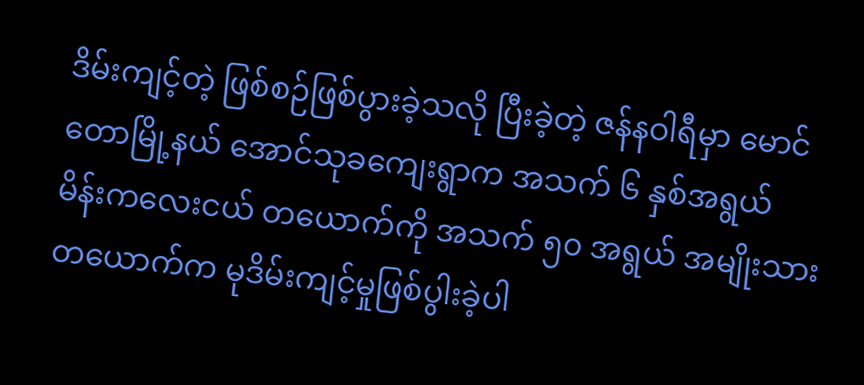ဒိမ်းကျင့်တဲ့ ဖြစ်စဉ်ဖြစ်ပွားခဲ့သလို ပြီးခဲ့တဲ့ ဇန်နဝါရီမှာ မောင်တောမြို့နယ် အောင်သုခကျေးရွာက အသက် ၆ နှစ်အရွယ် မိန်းကလေးငယ် တယောက်ကို အသက် ၅၀ အရွယ် အမျိုးသားတယောက်က မုဒိမ်းကျင့်မှုဖြစ်ပွါးခဲ့ပါ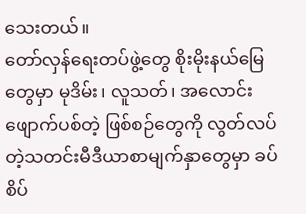သေးတယ်။
တော်လှန်ရေးတပ်ဖွဲ့တွေ စိုးမိုးနယ်မြေတွေမှာ မုဒိမ်း၊ လူသတ်၊ အလောင်းဖျောက်ပစ်တဲ့ ဖြစ်စဉ်တွေကို လွတ်လပ်တဲ့သတင်းမီဒီယာစာမျက်နှာတွေမှာ ခပ်စိပ်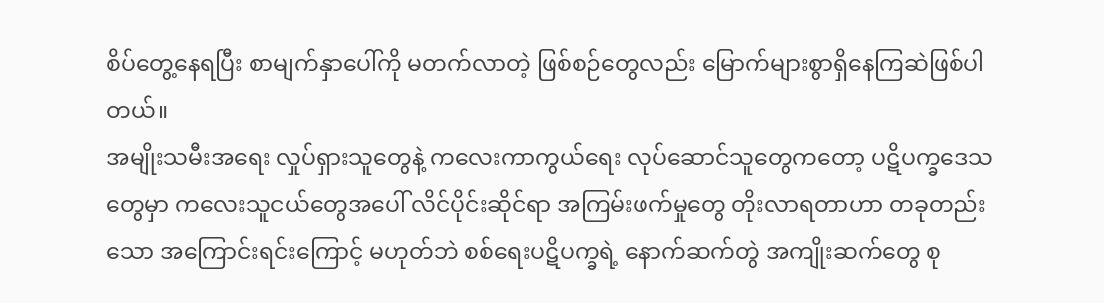စိပ်တွေ့နေရပြီး စာမျက်နှာပေါ်ကို မတက်လာတဲ့ ဖြစ်စဉ်တွေလည်း မြောက်များစွာရှိနေကြဆဲဖြစ်ပါတယ်။
အမျိုးသမီးအရေး လှုပ်ရှားသူတွေနဲ့ ကလေးကာကွယ်ရေး လုပ်ဆောင်သူတွေကတော့ ပဋိပက္ခဒေသ တွေမှာ ကလေးသူငယ်တွေအပေါ် လိင်ပိုင်းဆိုင်ရာ အကြမ်းဖက်မှုတွေ တိုးလာရတာဟာ တခုတည်းသော အကြောင်းရင်းကြောင့် မဟုတ်ဘဲ စစ်ရေးပဋိပက္ခရဲ့ နောက်ဆက်တွဲ အကျိုးဆက်တွေ စု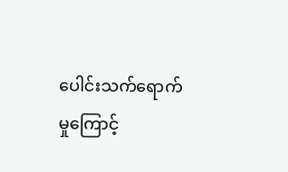ပေါင်းသက်ရောက်မှုကြောင့်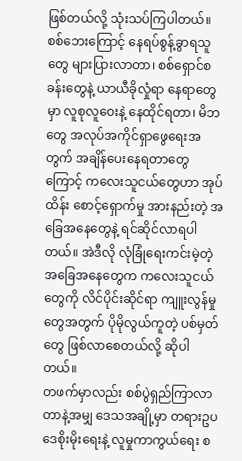ဖြစ်တယ်လို့ သုံးသပ်ကြပါတယ်။ စစ်ဘေးကြောင့် နေရပ်စွန့်ခွာရသူတွေ များပြားလာတာ၊ စစ်ရှောင်စခန်းတွေနဲ့ ယာယီခိုလှုံရာ နေရာတွေမှာ လူစုလူဝေးနဲ့ နေထိုင်ရတာ၊ မိဘတွေ အလုပ်အကိုင်ရှာဖွေရေးအတွက် အချိန်ပေးနေရတာတွေကြောင့် ကလေးသူငယ်တွေဟာ အုပ်ထိန်း စောင့်ရှောက်မှု အားနည်းတဲ့ အခြေအနေတွေနဲ့ ရင်ဆိုင်လာရပါတယ်။ အဲဒီလို လုံခြုံရေးကင်းမဲ့တဲ့ အခြေအနေတွေက ကလေးသူငယ်တွေကို လိင်ပိုင်းဆိုင်ရာ ကျူးလွန်မှုတွေအတွက် ပိုမိုလွယ်ကူတဲ့ ပစ်မှတ်တွေ ဖြစ်လာစေတယ်လို့ ဆိုပါတယ်။
တဖက်မှာလည်း စစ်ပွဲရှည်ကြာလာတာနဲ့အမျှ ဒေသအချို့မှာ တရားဥပဒေစိုးမိုးရေးနဲ့ လူမှုကာကွယ်ရေး စ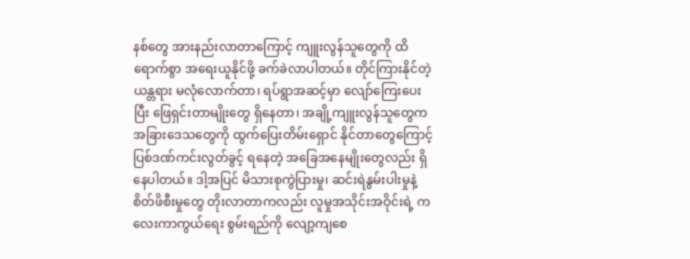နစ်တွေ အားနည်းလာတာကြောင့် ကျူးလွန်သူတွေကို ထိရောက်စွာ အရေးယူနိုင်ဖို့ ခက်ခဲလာပါတယ်။ တိုင်ကြားနိုင်တဲ့ ယန္တရား မလုံလောက်တာ၊ ရပ်ရွာအဆင့်မှာ လျော်ကြေးပေးပြီး ဖြေရှင်းတာမျိုးတွေ ရှိနေတာ၊ အချို့ကျူးလွန်သူတွေက အခြားဒေသတွေကို ထွက်ပြေးတိမ်းရှောင် နိုင်တာတွေကြောင့် ပြစ်ဒဏ်ကင်းလွတ်ခွင့် ရနေတဲ့ အခြေအနေမျိုးတွေလည်း ရှိနေပါတယ်။ ဒါ့အပြင် မိသားစုကွဲပြားမှု၊ ဆင်းရဲနွမ်းပါးမှုနဲ့ စိတ်ဖိစီးမှုတွေ တိုးလာတာကလည်း လူမှုအသိုင်းအဝိုင်းရဲ့ ကလေးကာကွယ်ရေး စွမ်းရည်ကို လျော့ကျစေ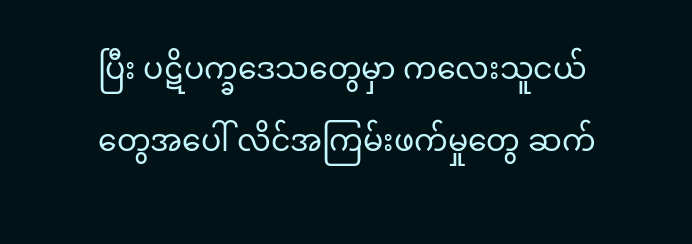ပြီး ပဋိပက္ခဒေသတွေမှာ ကလေးသူငယ်တွေအပေါ် လိင်အကြမ်းဖက်မှုတွေ ဆက်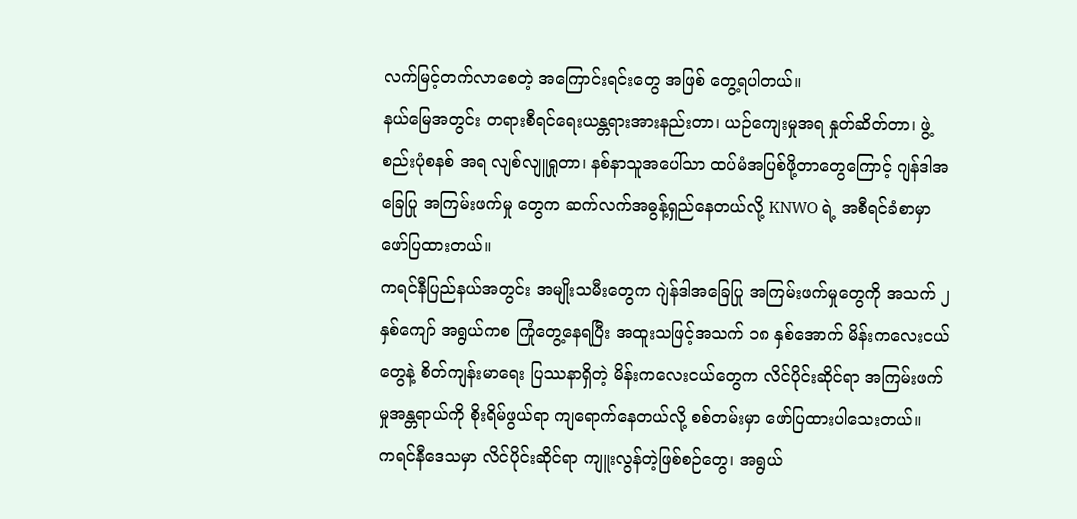လက်မြင့်တက်လာစေတဲ့ အကြောင်းရင်းတွေ အဖြစ် တွေ့ရပါတယ်။
နယ်မြေအတွင်း တရားစီရင်ရေးယန္တရားအားနည်းတာ၊ ယဉ်ကျေးမှုအရ နှုတ်ဆိတ်တာ၊ ဖွဲ့စည်းပုံစနစ် အရ လျစ်လျူရှုတာ၊ နစ်နာသူအပေါ်သာ ထပ်မံအပြစ်ဖို့တာတွေကြောင့် ဂျန်ဒါအခြေပြု အကြမ်းဖက်မှု တွေက ဆက်လက်အဓွန့်ရှည်နေတယ်လို့ KNWO ရဲ့ အစီရင်ခံစာမှာဖော်ပြထားတယ်။
ကရင်နီပြည်နယ်အတွင်း အမျိုးသမီးတွေက ဂျဲန်ဒါအခြေပြု အကြမ်းဖက်မှုတွေကို အသက် ၂နှစ်ကျော် အရွယ်ကစ ကြုံတွေ့နေရပြီး အထူးသဖြင့်အသက် ၁၈ နှစ်အောက် မိန်းကလေးငယ်တွေနဲ့ စိတ်ကျန်းမာရေး ပြဿနာရှိတဲ့ မိန်းကလေးငယ်တွေက လိင်ပိုင်းဆိုင်ရာ အကြမ်းဖက်မှုအန္တရာယ်ကို စိုးရိမ်ဖွယ်ရာ ကျရောက်နေတယ်လို့ စစ်တမ်းမှာ ဖော်ပြထားပါသေးတယ်။
ကရင်နီဒေသမှာ လိင်ပိုင်းဆိုင်ရာ ကျူးလွန်တဲ့ဖြစ်စဉ်တွေ၊ အရွယ်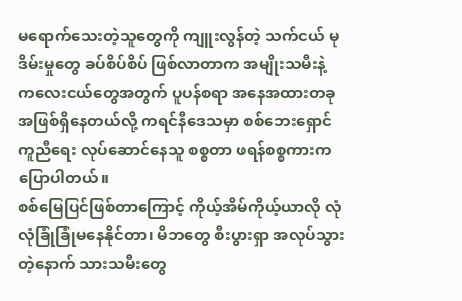မရောက်သေးတဲ့သူတွေကို ကျူးလွန်တဲ့ သက်ငယ် မုဒိမ်းမှုတွေ ခပ်စိပ်စိပ် ဖြစ်လာတာက အမျိုးသမီးနဲ့ ကလေးငယ်တွေအတွက် ပူပန်စရာ အနေအထားတခုအဖြစ်ရှိနေတယ်လို့ ကရင်နီဒေသမှာ စစ်ဘေးရှောင်ကူညီရေး လုပ်ဆောင်နေသူ စစ္စတာ ဖရန်စစ္စကားက ပြောပါတယ်။
စစ်မြေပြင်ဖြစ်တာကြောင့် ကိုယ့်အိမ်ကိုယ့်ယာလို လုံလုံခြုံခြုံမနေနိုင်တာ၊ မိဘတွေ စီးပွားရှာ အလုပ်သွားတဲ့နောက် သားသမီးတွေ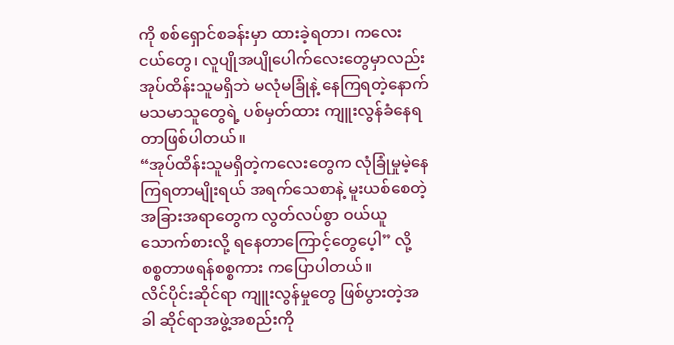ကို စစ်ရှောင်စခန်းမှာ ထားခဲ့ရတာ၊ ကလေးငယ်တွေ၊ လူပျိုအပျိုပေါက်လေးတွေမှာလည်း အုပ်ထိန်းသူမရှိဘဲ မလုံမခြုံနဲ့ နေကြရတဲ့နောက် မသမာသူတွေရဲ့ ပစ်မှတ်ထား ကျူးလွန်ခံနေရတာဖြစ်ပါတယ်။
“အုပ်ထိန်းသူမရှိတဲ့ကလေးတွေက လုံခြုံမှုမဲ့နေကြရတာမျိုးရယ် အရက်သေစာနဲ့ မူးယစ်စေတဲ့ အခြားအရာတွေက လွတ်လပ်စွာ ဝယ်ယူသောက်စားလို့ ရနေတာကြောင့်တွေပေ့ါ” လို့ စစ္စတာဖရန်စစ္စကား ကပြောပါတယ်။
လိင်ပိုင်းဆိုင်ရာ ကျူးလွန်မှုတွေ ဖြစ်ပွားတဲ့အခါ ဆိုင်ရာအဖွဲ့အစည်းကို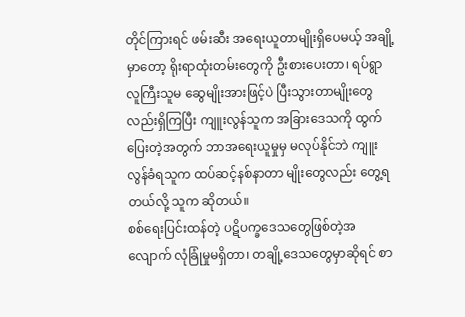တိုင်ကြားရင် ဖမ်းဆီး အရေးယူတာမျိုးရှိပေမယ့် အချို့မှာတော့ ရိုးရာထုံးတမ်းတွေကို ဦးစားပေးတာ၊ ရပ်ရွာ လူကြီးသူမ ဆွေမျိုးအားဖြင့်ပဲ ပြီးသွားတာမျိုးတွေလည်းရှိကြပြီး ကျူးလွန်သူက အခြားဒေသကို ထွက်ပြေးတဲ့အတွက် ဘာအရေးယူမှုမှ မလုပ်နိုင်ဘဲ ကျူးလွန်ခံရသူက ထပ်ဆင့်နစ်နာတာ မျိုးတွေလည်း တွေ့ရတယ်လို့ သူက ဆိုတယ်။
စစ်ရေးပြင်းထန်တဲ့ ပဋိပက္ခဒေသတွေဖြစ်တဲ့အလျောက် လုံခြုံမှုမရှိတာ၊ တချို့ဒေသတွေမှာဆိုရင် စာ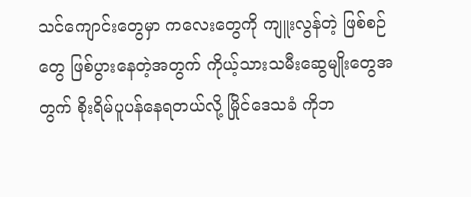သင်ကျောင်းတွေမှာ ကလေးတွေကို ကျူးလွန်တဲ့ ဖြစ်စဉ်တွေ ဖြစ်ပွားနေတဲ့အတွက် ကိုယ့်သားသမီးဆွေမျိုးတွေအတွက် စိုးရိမ်ပူပန်နေရတယ်လို့ မြိုင်ဒေသခံ ကိုဘ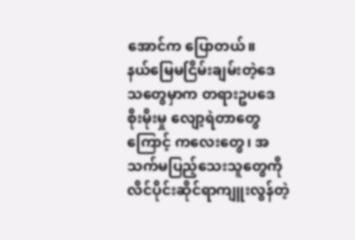အောင်က ပြောတယ်။
နယ်မြေမငြိမ်းချမ်းတဲ့ဒေသတွေမှာက တရားဥပဒေစိုးမိုးမှု လျော့ရဲတာတွေကြောင့် ကလေးတွေ၊ အသက်မပြည့်သေးသူတွေကို လိင်ပိုင်းဆိုင်ရာကျူးလွန်တဲ့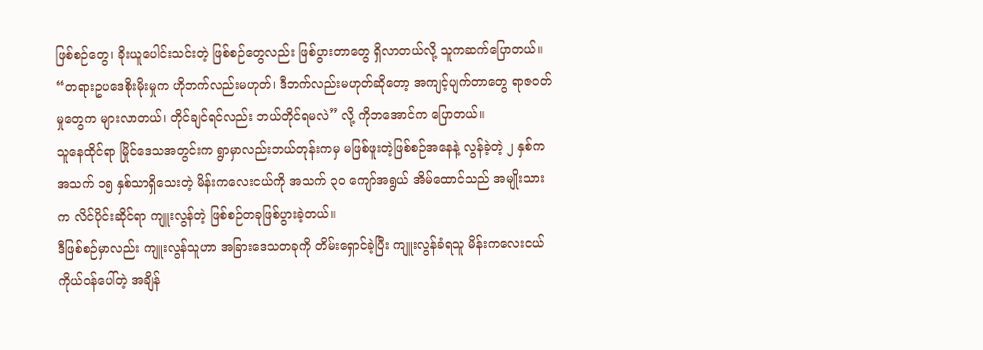ဖြစ်စဉ်တွေ၊ ခိုးယူပေါင်းသင်းတဲ့ ဖြစ်စဉ်တွေလည်း ဖြစ်ပွားတာတွေ ရှိလာတယ်လို့ သူကဆက်ပြောတယ်။
“တရားဥပဒေစိုးမိုးမှုက ဟိုဘက်လည်းမဟုတ်၊ ဒီဘက်လည်းမဟုတ်ဆိုတော့ အကျင့်ပျက်တာတွေ ရာဇဝတ်မှုတွေက များလာတယ်၊ တိုင်ချင်ရင်လည်း ဘယ်တိုင်ရမလဲ” လို့ ကိုဘအောင်က ပြောတယ်။
သူနေထိုင်ရာ မြိုင်ဒေသအတွင်းက ရွာမှာလည်းဘယ်တုန်းကမှ မဖြစ်ဖူးတဲ့ဖြစ်စဉ်အနေနဲ့ လွန်ခဲ့တဲ့ ၂ နှစ်က အသက် ၁၅ နှစ်သာရှိသေးတဲ့ မိန်းကလေးငယ်ကို အသက် ၃၀ ကျော်အရွယ် အိမ်ထောင်သည် အမျိုးသားက လိင်ပိုင်းဆိုင်ရာ ကျူးလွန်တဲ့ ဖြစ်စဉ်တခုဖြစ်ပွားခဲ့တယ်။
ဒီဖြစ်စဉ်မှာလည်း ကျူးလွန်သူဟာ အခြားဒေသတခုကို တိမ်းရှောင်ခဲ့ပြီး ကျူးလွန်ခံရသူ မိန်းကလေးငယ် ကိုယ်ဝန်ပေါ်တဲ့ အချိန်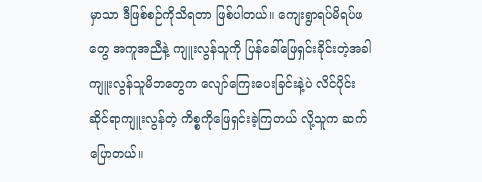မှာသာ ဒီဖြစ်စဉ်ကိုသိရတာ ဖြစ်ပါတယ်။ ကျေးရွာရပ်မိရပ်ဖတွေ အကူအညီနဲ့ ကျူးလွန်သူကို ပြန်ခေါ်ဖြေရှင်းခိုင်းတဲ့အခါ ကျူးလွန်သူမိဘတွေက လျော်ကြေးပေးခြင်းနဲ့ပဲ လိင်ပိုင်းဆိုင်ရာကျူးလွန်တဲ့ ကိစ္စကိုဖြေရှင်းခဲ့ကြတယ် လို့သူက ဆက်ပြောတယ်။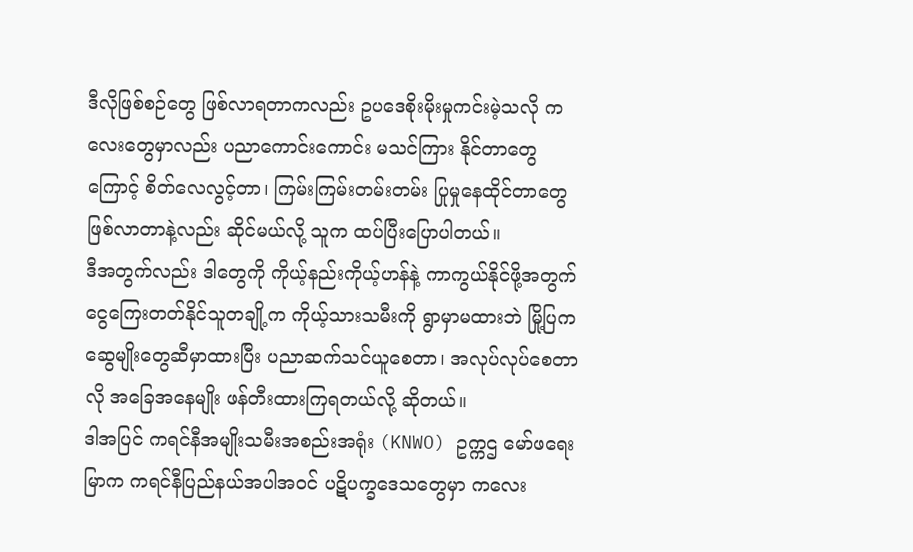ဒီလိုဖြစ်စဉ်တွေ ဖြစ်လာရတာကလည်း ဥပဒေစိုးမိုးမှုကင်းမဲ့သလို ကလေးတွေမှာလည်း ပညာကောင်းကောင်း မသင်ကြား နိုင်တာတွေကြောင့် စိတ်လေလွင့်တာ၊ ကြမ်းကြမ်းတမ်းတမ်း ပြုမှုနေထိုင်တာတွေဖြစ်လာတာနဲ့လည်း ဆိုင်မယ်လို့ သူက ထပ်ပြီးပြောပါတယ်။
ဒီအတွက်လည်း ဒါတွေကို ကိုယ့်နည်းကိုယ့်ဟန်နဲ့ ကာကွယ်နိုင်ဖို့အတွက် ငွေကြေးတတ်နိုင်သူတချို့က ကိုယ့်သားသမီးကို ရွာမှာမထားဘဲ မြို့ပြကဆွေမျိုးတွေဆီမှာထားပြီး ပညာဆက်သင်ယူစေတာ၊ အလုပ်လုပ်စေတာလို အခြေအနေမျိုး ဖန်တီးထားကြရတယ်လို့ ဆိုတယ်။
ဒါအပြင် ကရင်နီအမျိုးသမီးအစည်းအရုံး (KNWO) ဥက္ကဌ မော်ဖရေးမြာက ကရင်နီပြည်နယ်အပါအဝင် ပဋိပက္ခဒေသတွေမှာ ကလေး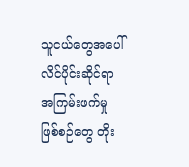သူငယ်တွေအပေါ် လိင်ပိုင်းဆိုင်ရာ အကြမ်းဖက်မှု ဖြစ်စဉ်တွေ တိုး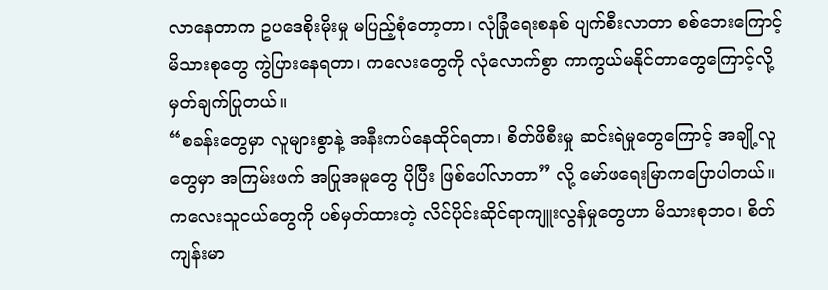လာနေတာက ဥပဒေစိုးမိုးမှု မပြည့်စုံတော့တာ၊ လုံခြုံရေးစနစ် ပျက်စီးလာတာ စစ်ဘေးကြောင့် မိသားစုတွေ ကွဲပြားနေရတာ၊ ကလေးတွေကို လုံလောက်စွာ ကာကွယ်မနိုင်တာတွေကြောင့်လို့ မှတ်ချက်ပြုတယ်။
“စခန်းတွေမှာ လူများစွာနဲ့ အနီးကပ်နေထိုင်ရတာ၊ စိတ်ဖိစီးမှု ဆင်းရဲမှုတွေကြောင့် အချို့လူတွေမှာ အကြမ်းဖက် အပြုအမူတွေ ပိုပြီး ဖြစ်ပေါ်လာတာ” လို့ မော်ဖရေးမြာကပြောပါတယ်။
ကလေးသူငယ်တွေကို ပစ်မှတ်ထားတဲ့ လိင်ပိုင်းဆိုင်ရာကျူးလွန်မှုတွေဟာ မိသားစုဘဝ၊ စိတ်ကျန်းမာ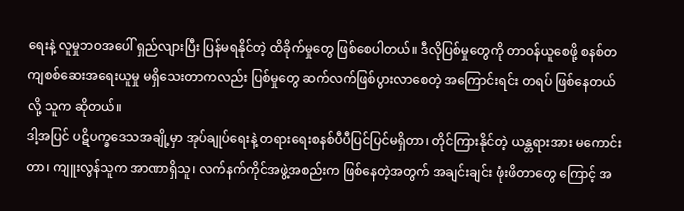ရေးနဲ့ လူမှုဘဝအပေါ် ရှည်လျားပြီး ပြန်မရနိုင်တဲ့ ထိခိုက်မှုတွေ ဖြစ်စေပါတယ်။ ဒီလိုပြစ်မှုတွေကို တာဝန်ယူစေဖို့ စနစ်တကျစစ်ဆေးအရေးယူမှု မရှိသေးတာကလည်း ပြစ်မှုတွေ ဆက်လက်ဖြစ်ပွားလာစေတဲ့ အကြောင်းရင်း တရပ် ဖြစ်နေတယ်လို့ သူက ဆိုတယ်။
ဒါ့အပြင် ပဋိပက္ခဒေသအချို့မှာ အုပ်ချုပ်ရေးနဲ့ တရားရေးစနစ်ပီပီပြင်ပြင်မရှိတာ၊ တိုင်ကြားနိုင်တဲ့ ယန္တရားအား မကောင်းတာ၊ ကျူးလွန်သူက အာဏာရှိသူ၊ လက်နက်ကိုင်အဖွဲ့အစည်းက ဖြစ်နေတဲ့အတွက် အချင်းချင်း ဖုံးဖိတာတွေ ကြောင့် အ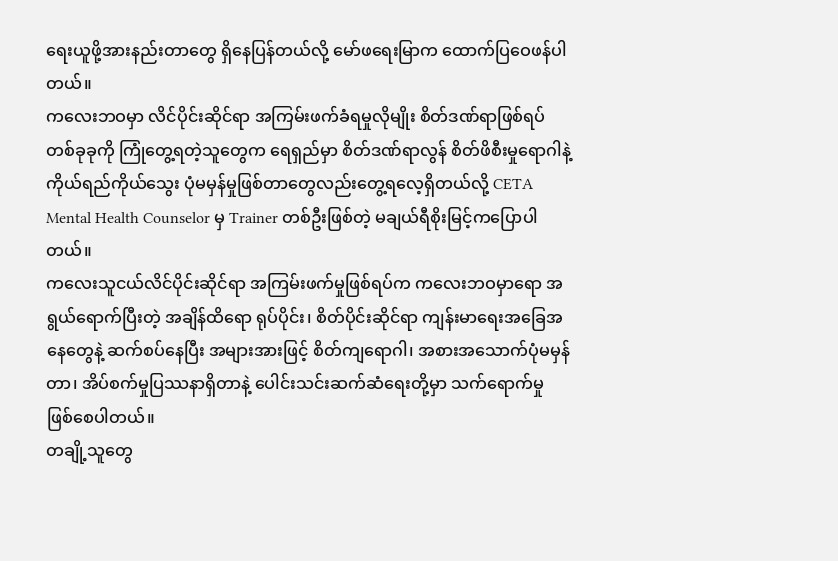ရေးယူဖို့အားနည်းတာတွေ ရှိနေပြန်တယ်လို့ မော်ဖရေးမြာက ထောက်ပြဝေဖန်ပါတယ်။
ကလေးဘဝမှာ လိင်ပိုင်းဆိုင်ရာ အကြမ်းဖက်ခံရမှုလိုမျိုး စိတ်ဒဏ်ရာဖြစ်ရပ်တစ်ခုခုကို ကြုံတွေ့ရတဲ့သူတွေက ရေရှည်မှာ စိတ်ဒဏ်ရာလွန် စိတ်ဖိစီးမှုရောဂါနဲ့ ကိုယ်ရည်ကိုယ်သွေး ပုံမမှန်မှုဖြစ်တာတွေလည်းတွေ့ရလေ့ရှိတယ်လို့ CETA Mental Health Counselor မှ Trainer တစ်ဦးဖြစ်တဲ့ မချယ်ရီစိုးမြင့်ကပြောပါတယ်။
ကလေးသူငယ်လိင်ပိုင်းဆိုင်ရာ အကြမ်းဖက်မှုဖြစ်ရပ်က ကလေးဘဝမှာရော အရွယ်ရောက်ပြီးတဲ့ အချိန်ထိရော ရုပ်ပိုင်း၊ စိတ်ပိုင်းဆိုင်ရာ ကျန်းမာရေးအခြေအနေတွေနဲ့ ဆက်စပ်နေပြီး အများအားဖြင့် စိတ်ကျရောဂါ၊ အစားအသောက်ပုံမမှန်တာ၊ အိပ်စက်မှုပြဿနာရှိတာနဲ့ ပေါင်းသင်းဆက်ဆံရေးတို့မှာ သက်ရောက်မှု ဖြစ်စေပါတယ်။
တချို့သူတွေ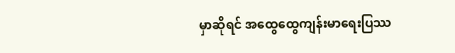မှာဆိုရင် အထွေထွေကျန်းမာရေးပြဿ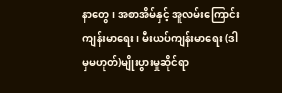နာတွေ၊ အစာအိမ်နှင့် အူလမ်းကြောင်း ကျန်းမာရေး၊ မီးယပ်ကျန်းမာရေး (ဒါမှမဟုတ်)မျိုးပွားမှုဆိုင်ရာ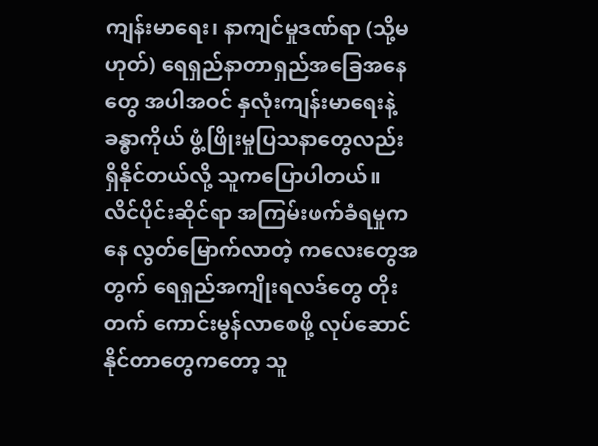ကျန်းမာရေး၊ နာကျင်မှုဒဏ်ရာ (သို့မဟုတ်) ရေရှည်နာတာရှည်အခြေအနေတွေ အပါအဝင် နှလုံးကျန်းမာရေးနဲ့ ခန္ဓာကိုယ် ဖွံ့ဖြိုးမှုပြသနာတွေလည်း ရှိနိုင်တယ်လို့ သူကပြောပါတယ်။
လိင်ပိုင်းဆိုင်ရာ အကြမ်းဖက်ခံရမှုကနေ လွတ်မြောက်လာတဲ့ ကလေးတွေအတွက် ရေရှည်အကျိုးရလဒ်တွေ တိုးတက် ကောင်းမွန်လာစေဖို့ လုပ်ဆောင်နိုင်တာတွေကတော့ သူ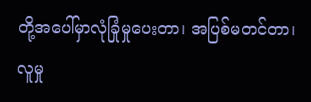တို့အပေါ်မှာလုံခြုံမှုပေးတာ၊ အပြစ်မတင်တာ၊ လူမှု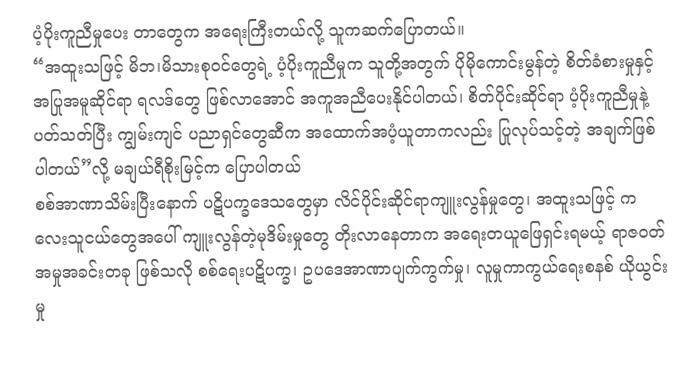ပံ့ပိုးကူညီမှုပေး တာတွေက အရေးကြီးတယ်လို့ သူကဆက်ပြောတယ်။
“အထူးသဖြင့် မိဘ၊မိသားစုဝင်တွေရဲ့ ပံ့ပိုးကူညီမှုက သူတို့အတွက် ပိုမိုကောင်းမွန်တဲ့ စိတ်ခံစားမှုနှင့် အပြုအမူဆိုင်ရာ ရလဒ်တွေ ဖြစ်လာအောင် အကူအညီပေးနိုင်ပါတယ်၊ စိတ်ပိုင်းဆိုင်ရာ ပံ့ပိုးကူညီမှုနဲ့ပတ်သတ်ပြီး ကျွမ်းကျင် ပညာရှင်တွေဆီက အထောက်အပံ့ယူတာကလည်း ပြုလုပ်သင့်တဲ့ အချက်ဖြစ်ပါတယ်”လို့ မချယ်ရီစိုးမြင့်က ပြောပါတယ်
စစ်အာဏာသိမ်းပြီးနောက် ပဋိပက္ခဒေသတွေမှာ လိင်ပိုင်းဆိုင်ရာကျူးလွန်မှုတွေ၊ အထူးသဖြင့် ကလေးသူငယ်တွေအပေါ် ကျူးလွန်တဲ့မုဒိမ်းမှုတွေ တိုးလာနေတာက အရေးတယူဖြေရှင်းရမယ့် ရာဇဝတ်အမှုအခင်းတခု ဖြစ်သလို စစ်ရေးပဋိပက္ခ၊ ဥပဒေအာဏာပျက်ကွက်မှု၊ လူမှုကာကွယ်ရေးစနစ် ယိုယွင်းမှု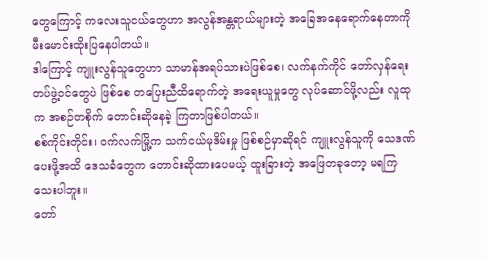တွေကြောင့် ကလေးသူငယ်တွေဟာ အလွန်အန္တရာယ်များတဲ့ အခြေအနေရောက်နေတာကို မီးမောင်းထိုးပြနေပါတယ်။
ဒါကြောင့် ကျူးလွန်သူတွေဟာ သာမာန်အရပ်သားပဲဖြစ်စေ၊ လက်နက်ကိုင် တော်လှန်ရေး တပ်ဖွဲ့ဝင်တွေပဲ ဖြစ်စေ တပြေးညီထိရောက်တဲ့ အရေးယူမှုတွေ လုပ်ဆောင်ဖို့လည်း လူထုက အစဉ်တစိုက် တောင်းဆိုနေခဲ့ ကြတာဖြစ်ပါတယ်။
စစ်ကိုင်းတိုင်း၊ ဝက်လက်မြို့က သက်ငယ်မုဒိမ်းမှု ဖြစ်စဉ်မှာဆိုရင် ကျူးလွန်သူကို သေဒဏ်ပေးဖို့အထိ ဒေသခံတွေက တောင်းဆိုထားပေမယ့် ထူးခြားတဲ့ အဖြေတခုတော့ မရကြသေးပါဘူး။
တော်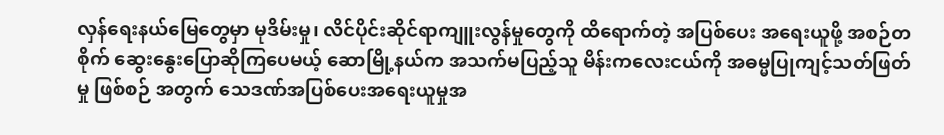လှန်ရေးနယ်မြေတွေမှာ မုဒိမ်းမှု၊ လိင်ပိုင်းဆိုင်ရာကျူးလွန်မှုတွေကို ထိရောက်တဲ့ အပြစ်ပေး အရေးယူဖို့ အစဉ်တစိုက် ဆွေးနွေးပြောဆိုကြပေမယ့် ဆောမြို့နယ်က အသက်မပြည့်သူ မိန်းကလေးငယ်ကို အဓမ္မပြုကျင့်သတ်ဖြတ်မှု ဖြစ်စဉ် အတွက် သေဒဏ်အပြစ်ပေးအရေးယူမှုအ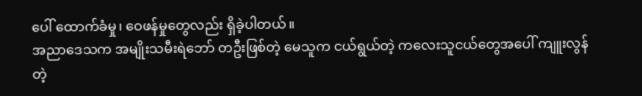ပေါ် ထောက်ခံမှု၊ ဝေဖန်မှုတွေလည်း ရှိခဲ့ပါတယ်။
အညာဒေသက အမျိုးသမီးရဲဘော် တဦးဖြစ်တဲ့ မေသူက ငယ်ရွယ်တဲ့ ကလေးသူငယ်တွေအပေါ် ကျူးလွန်တဲ့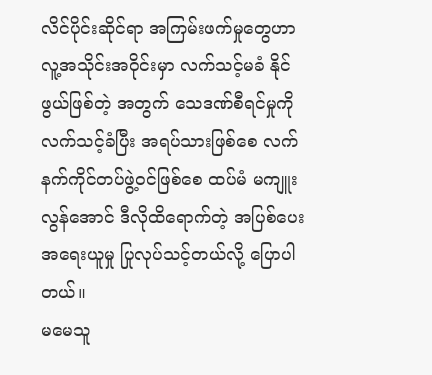လိင်ပိုင်းဆိုင်ရာ အကြမ်းဖက်မှုတွေဟာ လူ့အသိုင်းအဝိုင်းမှာ လက်သင့်မခံ နိုင်ဖွယ်ဖြစ်တဲ့ အတွက် သေဒဏ်စီရင်မှုကိုလက်သင့်ခံပြီး အရပ်သားဖြစ်စေ လက်နက်ကိုင်တပ်ဖွဲ့ဝင်ဖြစ်စေ ထပ်မံ မကျူးလွန်အောင် ဒီလိုထိရောက်တဲ့ အပြစ်ပေးအရေးယူမှု ပြုလုပ်သင့်တယ်လို့ ပြောပါတယ်။
မမေသူ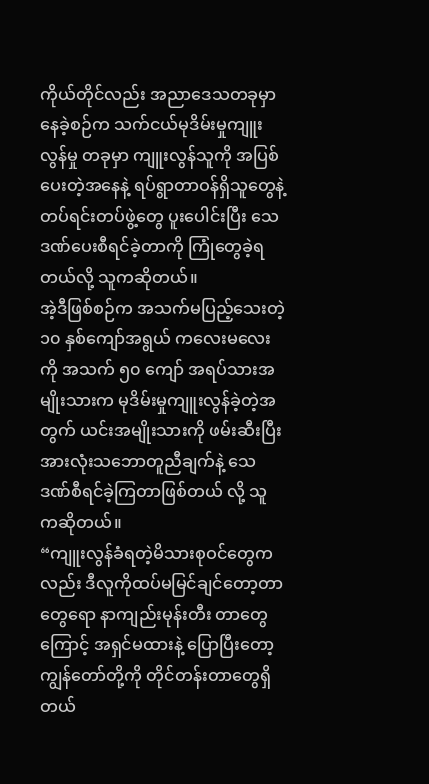ကိုယ်တိုင်လည်း အညာဒေသတခုမှာနေခဲ့စဉ်က သက်ငယ်မုဒိမ်းမှုကျူးလွန်မှု တခုမှာ ကျူးလွန်သူကို အပြစ်ပေးတဲ့အနေနဲ့ ရပ်ရွာတာဝန်ရှိသူတွေနဲ့ တပ်ရင်းတပ်ဖွဲ့တွေ ပူးပေါင်းပြီး သေဒဏ်ပေးစီရင်ခဲ့တာကို ကြုံတွေခဲ့ရတယ်လို့ သူကဆိုတယ်။
အဲ့ဒီဖြစ်စဉ်က အသက်မပြည့်သေးတဲ့ ၁၀ နှစ်ကျော်အရွယ် ကလေးမလေးကို အသက် ၅၀ ကျော် အရပ်သားအမျိုးသားက မုဒိမ်းမှုကျူးလွန်ခဲ့တဲ့အတွက် ယင်းအမျိုးသားကို ဖမ်းဆီးပြီး အားလုံးသဘောတူညီချက်နဲ့ သေဒဏ်စီရင်ခဲ့ကြတာဖြစ်တယ် လို့ သူကဆိုတယ်။
“ကျူးလွန်ခံရတဲ့မိသားစုဝင်တွေကလည်း ဒီလူကိုထပ်မမြင်ချင်တော့တာတွေရော နာကျည်းမုန်းတီး တာတွေကြောင့် အရှင်မထားနဲ့ ပြောပြီးတော့ ကျွန်တော်တို့ကို တိုင်တန်းတာတွေရှိတယ်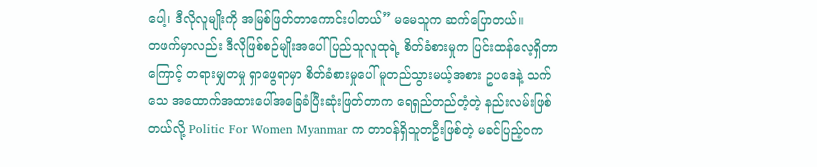ပေါ့၊ ဒီလိုလူမျိုးကို အမြစ်ဖြတ်တာကောင်းပါတယ်” မမေသူက ဆက်ပြောတယ်။
တဖက်မှာလည်း ဒီလိုဖြစ်စဉ်မျိုးအပေါ် ပြည်သူလူထုရဲ့ စိတ်ခံစားမှုက ပြင်းထန်လေ့ရှိတာကြောင့် တရားမျှတမှု ရှာဖွေရာမှာ စိတ်ခံစားမှုပေါ် မူတည်သွားမယ့်အစား ဥပဒေနဲ့ သက်သေ အထောက်အထားပေါ်အခြေခံပြီးဆုံးဖြတ်တာက ရေရှည်တည်တံ့တဲ့ နည်းလမ်းဖြစ်တယ်လို့ Politic For Women Myanmar က တာဝန်ရှိသူတဦးဖြစ်တဲ့ မခင်ပြည့်ဝက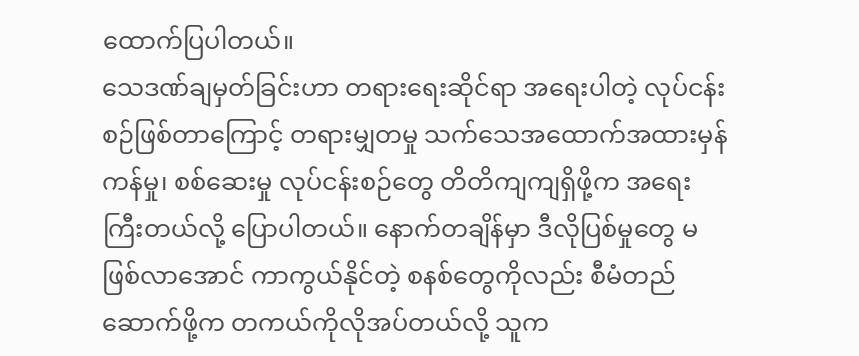ထောက်ပြပါတယ်။
သေဒဏ်ချမှတ်ခြင်းဟာ တရားရေးဆိုင်ရာ အရေးပါတဲ့ လုပ်ငန်းစဉ်ဖြစ်တာကြောင့် တရားမျှတမှု သက်သေအထောက်အထားမှန်ကန်မှု၊ စစ်ဆေးမှု လုပ်ငန်းစဉ်တွေ တိတိကျကျရှိဖို့က အရေးကြီးတယ်လို့ ပြောပါတယ်။ နောက်တချိန်မှာ ဒီလိုပြစ်မှုတွေ မဖြစ်လာအောင် ကာကွယ်နိုင်တဲ့ စနစ်တွေကိုလည်း စီမံတည်ဆောက်ဖို့က တကယ်ကိုလိုအပ်တယ်လို့ သူက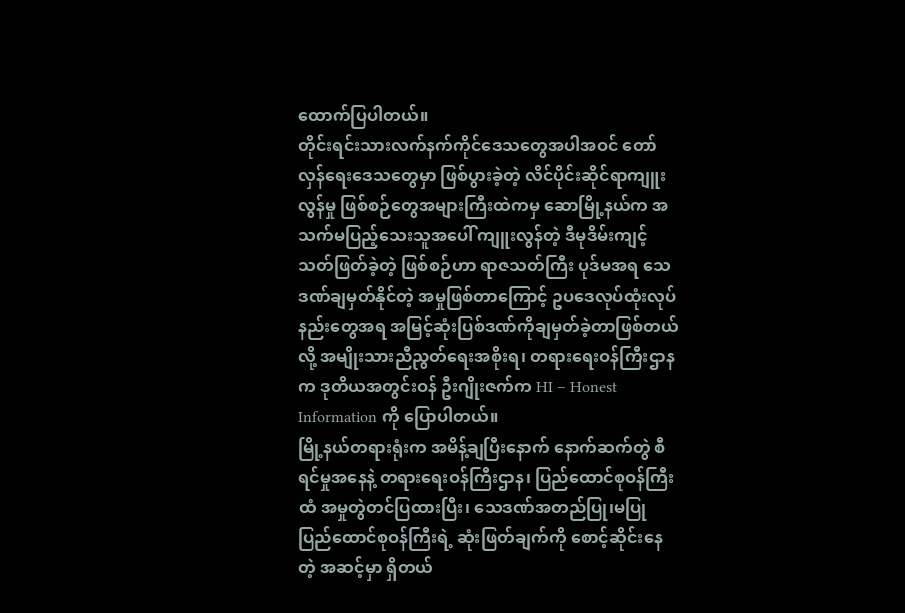ထောက်ပြပါတယ်။
တိုင်းရင်းသားလက်နက်ကိုင်ဒေသတွေအပါအဝင် တော်လှန်ရေးဒေသတွေမှာ ဖြစ်ပွားခဲ့တဲ့ လိင်ပိုင်းဆိုင်ရာကျူးလွန်မှု ဖြစ်စဉ်တွေအများကြီးထဲကမှ ဆောမြို့နယ်က အသက်မပြည့်သေးသူအပေါ် ကျူးလွန်တဲ့ ဒီမုဒိမ်းကျင့်သတ်ဖြတ်ခဲ့တဲ့ ဖြစ်စဉ်ဟာ ရာဇသတ်ကြီး ပုဒ်မအရ သေဒဏ်ချမှတ်နိုင်တဲ့ အမှုဖြစ်တာကြောင့် ဥပဒေလုပ်ထုံးလုပ်နည်းတွေအရ အမြင့်ဆုံးပြစ်ဒဏ်ကိုချမှတ်ခဲ့တာဖြစ်တယ်လို့ အမျိုးသားညီညွတ်ရေးအစိုးရ၊ တရားရေးဝန်ကြီးဌာနက ဒုတိယအတွင်းဝန် ဦးဂျိုးဇက်က HI – Honest Information ကို ပြောပါတယ်။
မြို့နယ်တရားရုံးက အမိန့်ချပြီးနောက် နောက်ဆက်တွဲ စီရင်မှုအနေနဲ့ တရားရေးဝန်ကြီးဌာန၊ ပြည်ထောင်စုဝန်ကြီးထံ အမှုတွဲတင်ပြထားပြီး၊ သေဒဏ်အတည်ပြု၊မပြု ပြည်ထောင်စုဝန်ကြီးရဲ့ ဆုံးဖြတ်ချက်ကို စောင့်ဆိုင်းနေတဲ့ အဆင့်မှာ ရှိတယ်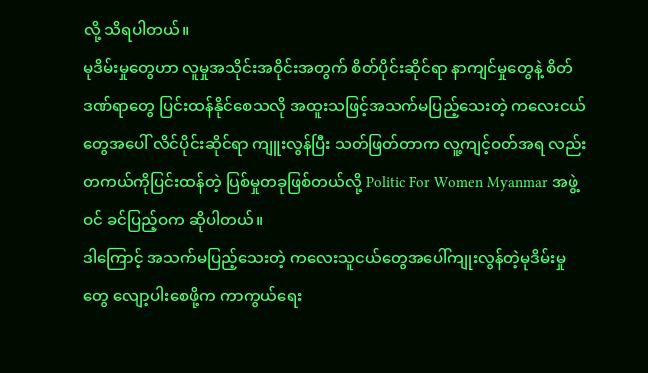လို့ သိရပါတယ်။
မုဒိမ်းမှုတွေဟာ လူမှုအသိုင်းအဝိုင်းအတွက် စိတ်ပိုင်းဆိုင်ရာ နာကျင်မှုတွေနဲ့ စိတ်ဒဏ်ရာတွေ ပြင်းထန်နိုင်စေသလို အထူးသဖြင့်အသက်မပြည့်သေးတဲ့ ကလေးငယ်တွေအပေါ် လိင်ပိုင်းဆိုင်ရာ ကျူးလွန်ပြီး သတ်ဖြတ်တာက လူ့ကျင့်ဝတ်အရ လည်း တကယ်ကိုပြင်းထန်တဲ့ ပြစ်မှုတခုဖြစ်တယ်လို့ Politic For Women Myanmar အဖွဲ့ဝင် ခင်ပြည့်ဝက ဆိုပါတယ်။
ဒါကြောင့် အသက်မပြည့်သေးတဲ့ ကလေးသူငယ်တွေအပေါ်ကျုးလွန်တဲ့မုဒိမ်းမှုတွေ လျော့ပါးစေဖို့က ကာကွယ်ရေး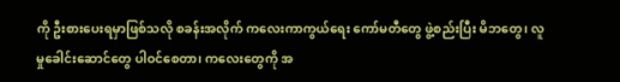ကို ဦးစားပေးရမှာဖြစ်သလို စခန်းအလိုက် ကလေးကာကွယ်ရေး ကော်မတီတွေ ဖွဲ့စည်းပြီး မိဘတွေ၊ လူမှုခေါင်းဆောင်တွေ ပါဝင်စေတာ၊ ကလေးတွေကို အ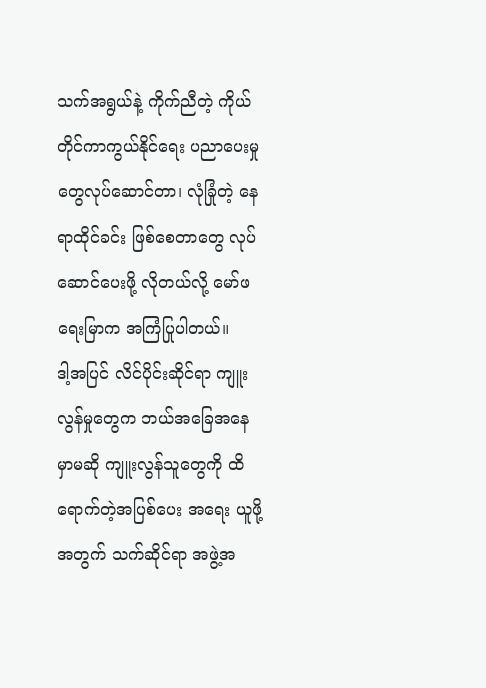သက်အရွယ်နဲ့ ကိုက်ညီတဲ့ ကိုယ်တိုင်ကာကွယ်နိုင်ရေး ပညာပေးမှုတွေလုပ်ဆောင်တာ၊ လုံခြုံတဲ့ နေရာထိုင်ခင်း ဖြစ်စေတာတွေ လုပ်ဆောင်ပေးဖို့ လိုတယ်လို့ မော်ဖရေးမြာက အကြံပြုပါတယ်။
ဒါ့အပြင် လိင်ပိုင်းဆိုင်ရာ ကျူးလွန်မှုတွေက ဘယ်အခြေအနေမှာမဆို ကျူးလွန်သူတွေကို ထိရောက်တဲ့အပြစ်ပေး အရေး ယူဖို့အတွက် သက်ဆိုင်ရာ အဖွဲ့အ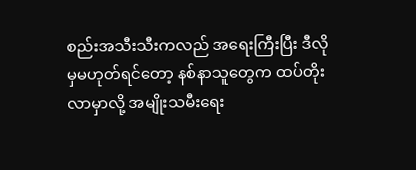စည်းအသီးသီးကလည် အရေးကြီးပြီး ဒီလိုမှမဟုတ်ရင်တော့ နစ်နာသူတွေက ထပ်တိုးလာမှာလို့ အမျိုးသမီးရေး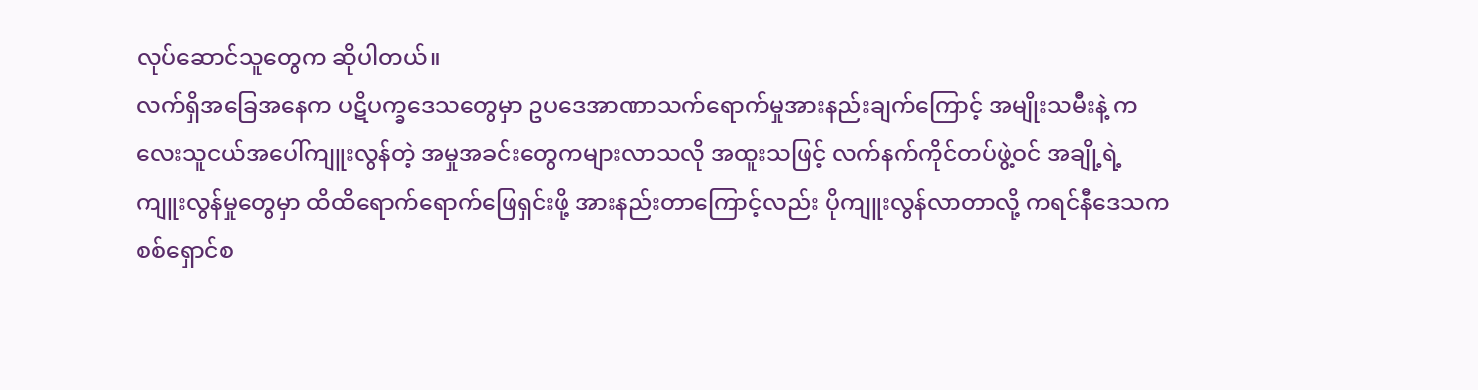လုပ်ဆောင်သူတွေက ဆိုပါတယ်။
လက်ရှိအခြေအနေက ပဋိပက္ခဒေသတွေမှာ ဥပဒေအာဏာသက်ရောက်မှုအားနည်းချက်ကြောင့် အမျိုးသမီးနဲ့ ကလေးသူငယ်အပေါ်ကျူးလွန်တဲ့ အမှုအခင်းတွေကများလာသလို အထူးသဖြင့် လက်နက်ကိုင်တပ်ဖွဲ့ဝင် အချို့ရဲ့ ကျူးလွန်မှုတွေမှာ ထိထိရောက်ရောက်ဖြေရှင်းဖို့ အားနည်းတာကြောင့်လည်း ပိုကျူးလွန်လာတာလို့ ကရင်နီဒေသက စစ်ရှောင်စ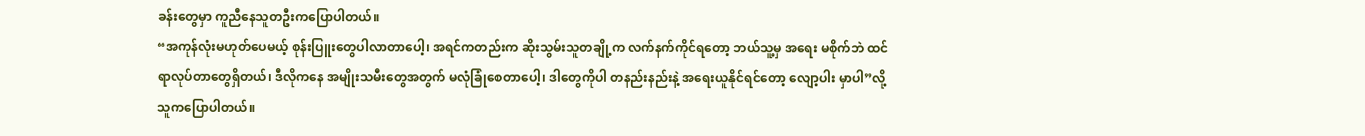ခန်းတွေမှာ ကူညီနေသူတဦးကပြောပါတယ်။
“အကုန်လုံးမဟုတ်ပေမယ့် စုန်းပြူးတွေပါလာတာပေါ့၊ အရင်ကတည်းက ဆိုးသွမ်းသူတချို့က လက်နက်ကိုင်ရတော့ ဘယ်သူ့မှ အရေး မစိုက်ဘဲ ထင်ရာလုပ်တာတွေရှိတယ်၊ ဒီလိုကနေ အမျိုးသမီးတွေအတွက် မလုံခြုံစေတာပေါ့၊ ဒါတွေကိုပါ တနည်းနည်းနဲ့ အရေးယူနိုင်ရင်တော့ လျော့ပါး မှာပါ”လို့ သူကပြောပါတယ်။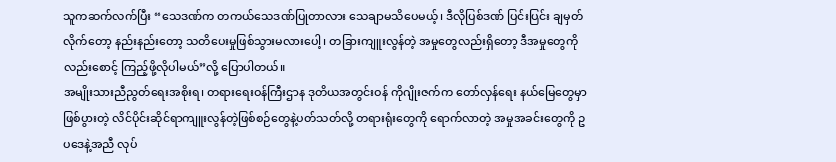သူကဆက်လက်ပြီး “သေဒဏ်က တကယ်သေဒဏ်ပြုတာလား သေချာမသိပေမယ့်၊ ဒီလိုပြစ်ဒဏ် ပြင်းပြင်း ချမှတ်လိုက်တော့ နည်းနည်းတော့ သတိပေးမှုဖြစ်သွားမလားပေါ့၊ တခြားကျူးလွန်တဲ့ အမှုတွေလည်းရှိတော့ ဒီအမှုတွေကိုလည်းစောင့် ကြည့်ဖို့လိုပါမယ်”လို့ ပြောပါတယ်။
အမျိုးသားညီညွတ်ရေးအစိုးရ၊ တရားရေးဝန်ကြီးဌာန ဒုတိယအတွင်းဝန် ကိုဂျိုးဇက်က တော်လှန်ရေး နယ်မြေတွေမှာ ဖြစ်ပွားတဲ့ လိင်ပိုင်းဆိုင်ရာကျူးလွန်တဲ့ဖြစ်စဉ်တွေနဲ့ပတ်သတ်လို့ တရားရုံးတွေကို ရောက်လာတဲ့ အမှုအခင်းတွေကို ဥပဒေနဲ့အညီ လုပ်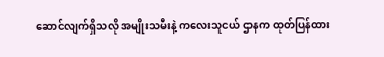ဆောင်လျက်ရှိသလို အမျိုးသမီးနဲ့ ကလေးသူငယ် ဌာနက ထုတ်ပြန်ထား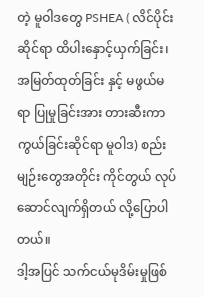တဲ့ မူဝါဒတွေ PSHEA ( လိင်ပိုင်းဆိုင်ရာ ထိပါးနှောင့်ယှက်ခြင်း၊ အမြတ်ထုတ်ခြင်း နှင့် မဖွယ်မရာ ပြုမှုခြင်းအား တားဆီးကာကွယ်ခြင်းဆိုင်ရာ မူဝါဒ) စည်းမျဉ်းတွေအတိုင်း ကိုင်တွယ် လုပ်ဆောင်လျက်ရှိတယ် လို့ပြောပါတယ်။
ဒါ့အပြင် သက်ငယ်မုဒိမ်းမှုဖြစ်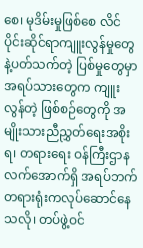စေ၊ မုဒိမ်းမှုဖြစ်စေ လိင်ပိုင်းဆိုင်ရာကျူးလွန်မှုတွေနဲ့ပတ်သက်တဲ့ ပြစ်မှုတွေမှာ အရပ်သားတွေက ကျူးလွန်တဲ့ ဖြစ်စဉ်တွေကို အမျိုးသားညီညွှတ်ရေးအစိုးရ၊ တရားရေး ဝန်ကြီးဌာန လက်အောက်ရှိ အရပ်ဘက်တရားရုံးကလုပ်ဆောင်နေသလို၊ တပ်ဖွဲ့ဝင်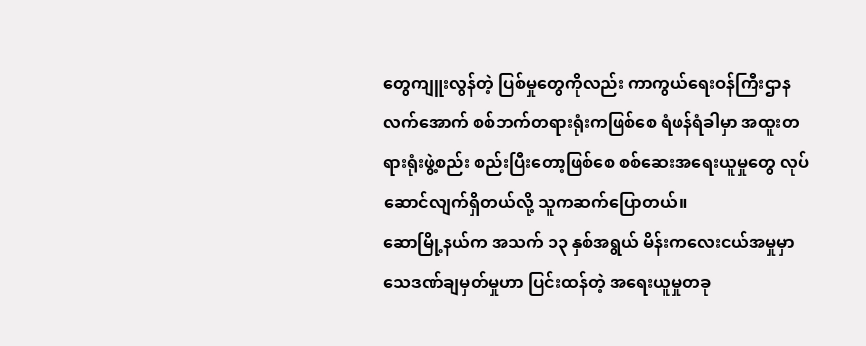တွေကျူးလွန်တဲ့ ပြစ်မှုတွေကိုလည်း ကာကွယ်ရေးဝန်ကြီးဌာန လက်အောက် စစ်ဘက်တရားရုံးကဖြစ်စေ ရံဖန်ရံခါမှာ အထူးတရားရုံးဖွဲ့စည်း စည်းပြီးတော့ဖြစ်စေ စစ်ဆေးအရေးယူမှုတွေ လုပ်ဆောင်လျက်ရှိတယ်လို့ သူကဆက်ပြောတယ်။
ဆောမြို့နယ်က အသက် ၁၃ နှစ်အရွယ် မိန်းကလေးငယ်အမှုမှာ သေဒဏ်ချမှတ်မှုဟာ ပြင်းထန်တဲ့ အရေးယူမှုတခု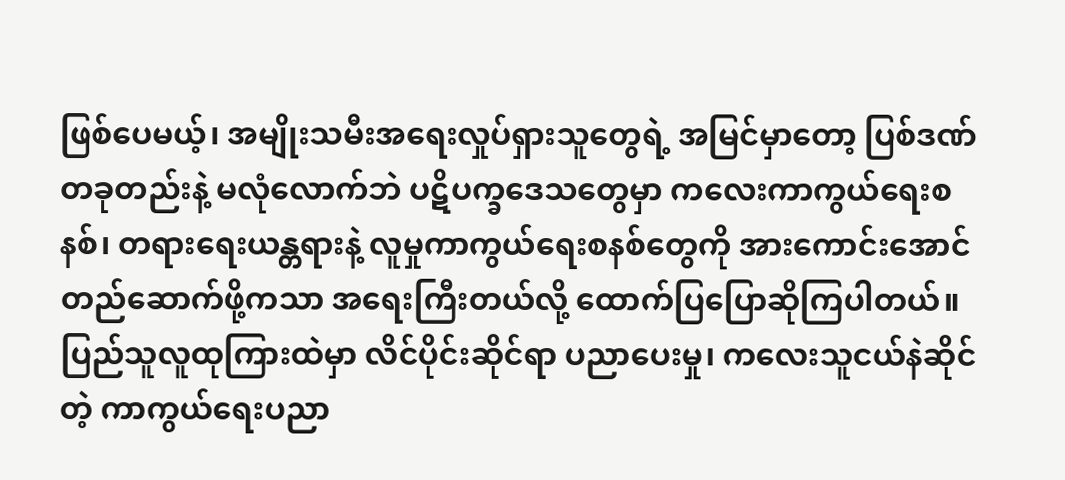ဖြစ်ပေမယ့်၊ အမျိုးသမီးအရေးလှုပ်ရှားသူတွေရဲ့ အမြင်မှာတော့ ပြစ်ဒဏ်တခုတည်းနဲ့ မလုံလောက်ဘဲ ပဋိပက္ခဒေသတွေမှာ ကလေးကာကွယ်ရေးစနစ်၊ တရားရေးယန္တရားနဲ့ လူမှုကာကွယ်ရေးစနစ်တွေကို အားကောင်းအောင် တည်ဆောက်ဖို့ကသာ အရေးကြီးတယ်လို့ ထောက်ပြပြောဆိုကြပါတယ်။
ပြည်သူလူထုကြားထဲမှာ လိင်ပိုင်းဆိုင်ရာ ပညာပေးမှု၊ ကလေးသူငယ်နဲဆိုင်တဲ့ ကာကွယ်ရေးပညာ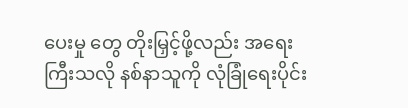ပေးမှု တွေ တိုးမြှင့်ဖို့လည်း အရေးကြီးသလို နစ်နာသူကို လုံခြုံရေးပိုင်း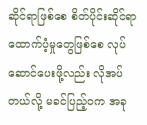ဆိုင်ရာဖြစ်စေ စိတ်ပိုင်းဆိုင်ရာ ထောက်ပံ့မှုတွေဖြစ်စေ လုပ်ဆောင်ပေးဖို့လည်း လိုအပ်တယ်လို့ မခင်ပြည့်ဝက အခု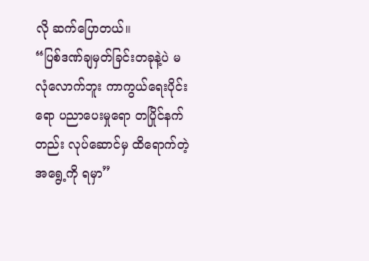လို ဆက်ပြောတယ်။
“ပြစ်ဒဏ်ချမှတ်ခြင်းတခုနဲ့ပဲ မလုံလောက်ဘူး ကာကွယ်ရေးပိုင်းရော ပညာပေးမှုရော တပြိုင်နက်တည်း လုပ်ဆောင်မှ ထိရောက်တဲ့ အရွေ့ကို ရမှာ”